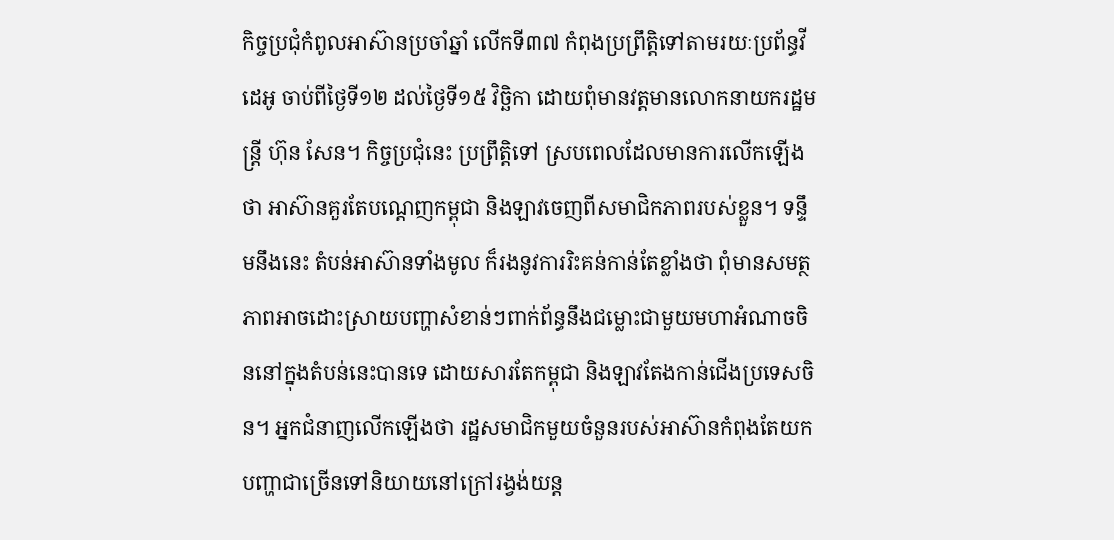កិច្ចប្រជុំកំពូលអាស៊ានប្រចាំឆ្នាំ លើកទី៣៧ កំពុងប្រព្រឹត្តិទៅតាមរយៈប្រព័ន្ធវីដេអូ ចាប់ពីថ្ងៃទី១២ ដល់ថ្ងៃទី១៥ វិច្ឆិកា ដោយពុំមានវត្តមានលោកនាយករដ្ឋមន្ត្រី ហ៊ុន សែន។ កិច្ចប្រជុំនេះ ប្រព្រឹត្តិទៅ ស្របពេលដែលមានការលើកឡើងថា អាស៊ានគួរតែបណ្ដេញកម្ពុជា និងឡាវចេញពីសមាជិកភាពរបស់ខ្លួន។ ទន្ទឹមនឹងនេះ តំបន់អាស៊ានទាំងមូល ក៏រងនូវការរិះគន់កាន់តែខ្លាំងថា ពុំមានសមត្ថភាពអាចដោះស្រាយបញ្ហាសំខាន់ៗពាក់ព័ន្ធនឹងជម្លោះជាមួយមហាអំណាចចិននៅក្នុងតំបន់នេះបានទេ ដោយសារតែកម្ពុជា និងឡាវតែងកាន់ជើងប្រទេសចិន។ អ្នកជំនាញលើកឡើងថា រដ្ឋសមាជិកមួយចំនួនរបស់អាស៊ានកំពុងតែយកបញ្ហាជាច្រើនទៅនិយាយនៅក្រៅរង្វង់យន្ត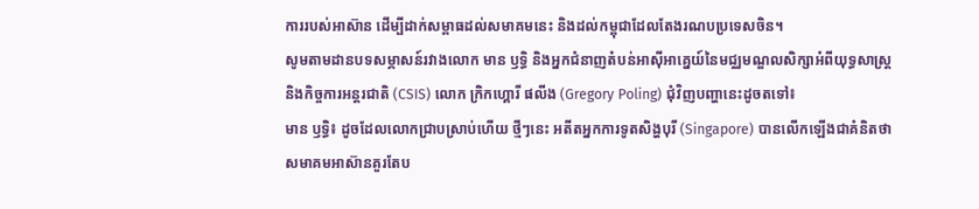ការរបស់អាស៊ាន ដើម្បីដាក់សម្ពាធដល់សមាគមនេះ និងដល់កម្ពុជាដែលតែងរណបប្រទេសចិន។
សូមតាមដានបទសម្ភាសន៍រវាងលោក មាន ឫទ្ធិ និងអ្នកជំនាញតំបន់អាស៊ីអាគ្នេយ៍នៃមជ្ឈមណ្ឌលសិក្សាអំពីយុទ្ធសាស្ត្រ និងកិច្ចការអន្តរជាតិ (CSIS) លោក ក្រិកហ្គោរី ផលីង (Gregory Poling) ជុំវិញបញ្ហានេះដូចតទៅ៖
មាន ឫទ្ធិ៖ ដូចដែលលោកជ្រាបស្រាប់ហើយ ថ្មីៗនេះ អតីតអ្នកការទូតសិង្ហបុរី (Singapore) បានលើកឡើងជាគំនិតថា សមាគមអាស៊ានគួរតែប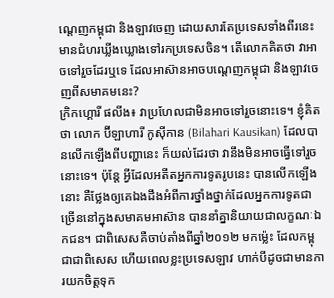ណ្ដេញកម្ពុជា និងឡាវចេញ ដោយសារតែប្រទេសទាំងពីរនេះមានជំហរឃ្លីងឃ្លោងទៅរកប្រទេសចិន។ តើលោកគិតថា វាអាចទៅរួចដែរឬទេ ដែលអាស៊ានអាចបណ្ដេញកម្ពុជា និងឡាវចេញពីសមាគមនេះ?
ក្រិកហ្គោរី ផលីង៖ វាប្រហែលជាមិនអាចទៅរួចនោះទេ។ ខ្ញុំគិតថា លោក ប៊ីឡាហារី កូស៊ីកាន (Bilahari Kausikan) ដែលបានលើកឡើងពីបញ្ហានេះ ក៏យល់ដែរថា វានឹងមិនអាចធ្វើទៅរួចនោះទេ។ ប៉ុន្តែ អ្វីដែលអតីតអ្នកការទូតរូបនេះ បានលើកឡើងនោះ គឺថ្លែងឲ្យគេឯងដឹងអំពីការថ្នាំងថ្នាក់ដែលអ្នកការទូតជាច្រើននៅក្នុងសមាគមអាស៊ាន បាននាំគ្នានិយាយជាលក្ខណៈឯកជន។ ជាពិសេសគឺចាប់តាំងពីឆ្នាំ២០១២ មកម្ល៉េះ ដែលកម្ពុជាជាពិសេស ហើយពេលខ្លះប្រទេសឡាវ ហាក់បីដូចជាមានការយកចិត្តទុក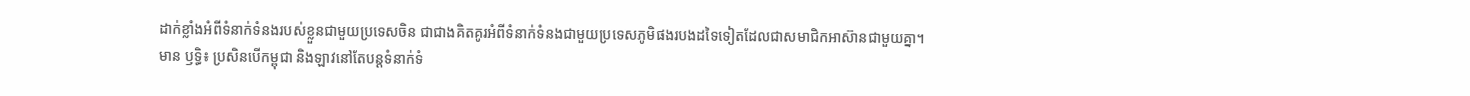ដាក់ខ្លាំងអំពីទំនាក់ទំនងរបស់ខ្លួនជាមួយប្រទេសចិន ជាជាងគិតគូរអំពីទំនាក់ទំនងជាមួយប្រទេសភូមិផងរបងដទៃទៀតដែលជាសមាជិកអាស៊ានជាមួយគ្នា។
មាន ឫទ្ធិ៖ ប្រសិនបើកម្ពុជា និងឡាវនៅតែបន្តទំនាក់ទំ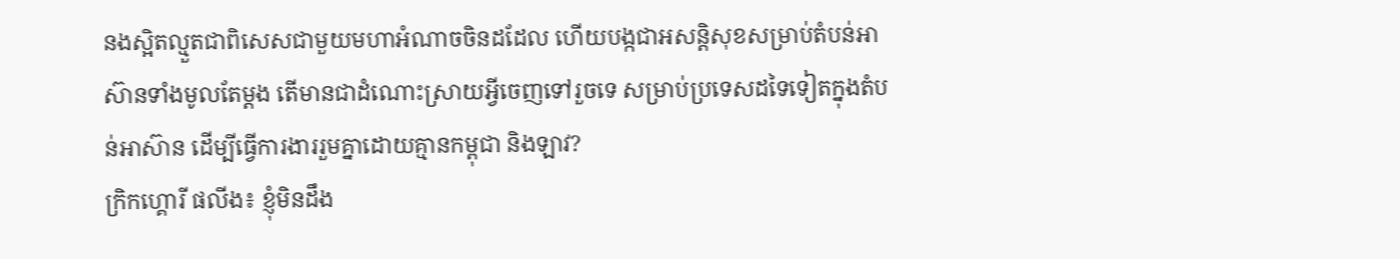នងស្អិតល្មួតជាពិសេសជាមួយមហាអំណាចចិនដដែល ហើយបង្កជាអសន្តិសុខសម្រាប់តំបន់អាស៊ានទាំងមូលតែម្ដង តើមានជាដំណោះស្រាយអ្វីចេញទៅរួចទេ សម្រាប់ប្រទេសដទៃទៀតក្នុងតំបន់អាស៊ាន ដើម្បីធ្វើការងាររួមគ្នាដោយគ្មានកម្ពុជា និងឡាវ?
ក្រិកហ្គោរី ផលីង៖ ខ្ញុំមិនដឹង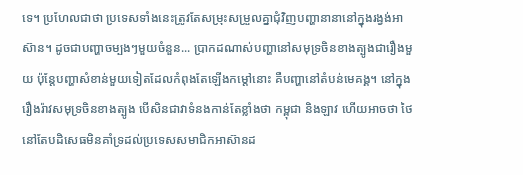ទេ។ ប្រហែលជាថា ប្រទេសទាំងនេះត្រូវតែសម្រុះសម្រួលគ្នាជុំវិញបញ្ហានានានៅក្នុងរង្វង់អាស៊ាន។ ដូចជាបញ្ហាចម្បងៗមួយចំនួន... ប្រាកដណាស់បញ្ហានៅសមុទ្រចិនខាងត្បូងជារឿងមួយ ប៉ុន្តែបញ្ហាសំខាន់មួយទៀតដែលកំពុងតែឡើងកម្តៅនោះ គឺបញ្ហានៅតំបន់មេគង្គ។ នៅក្នុងរឿងរ៉ាវសមុទ្រចិនខាងត្បូង បើសិនជាវាទំនងកាន់តែខ្លាំងថា កម្ពុជា និងឡាវ ហើយអាចថា ថៃ នៅតែបដិសេធមិនគាំទ្រដល់ប្រទេសសមាជិកអាស៊ានដ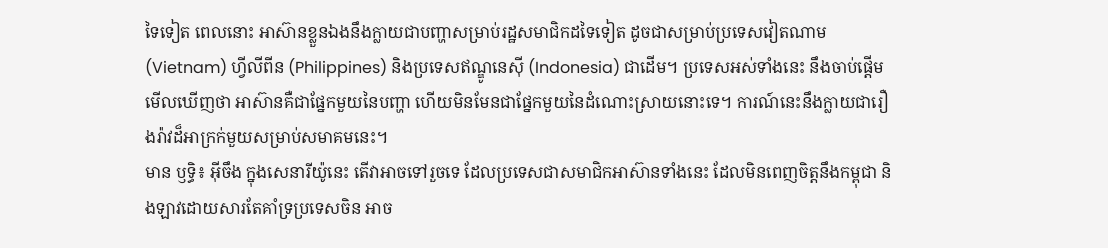ទៃទៀត ពេលនោះ អាស៊ានខ្លួនឯងនឹងក្លាយជាបញ្ហាសម្រាប់រដ្ឋសមាជិកដទៃទៀត ដូចជាសម្រាប់ប្រទេសវៀតណាម (Vietnam) ហ្វីលីពីន (Philippines) និងប្រទេសឥណ្ឌូនេស៊ី (Indonesia) ជាដើម។ ប្រទេសអស់ទាំងនេះ នឹងចាប់ផ្ដើមមើលឃើញថា អាស៊ានគឺជាផ្នែកមួយនៃបញ្ហា ហើយមិនមែនជាផ្នែកមួយនៃដំណោះស្រាយនោះទេ។ ការណ៍នេះនឹងក្លាយជារឿងរ៉ាវដ៏អាក្រក់មួយសម្រាប់សមាគមនេះ។
មាន ឫទ្ធិ៖ អ៊ីចឹង ក្នុងសេនារីយ៉ូនេះ តើវាអាចទៅរួចទេ ដែលប្រទេសជាសមាជិកអាស៊ានទាំងនេះ ដែលមិនពេញចិត្តនឹងកម្ពុជា និងឡាវដោយសារតែគាំទ្រប្រទេសចិន អាច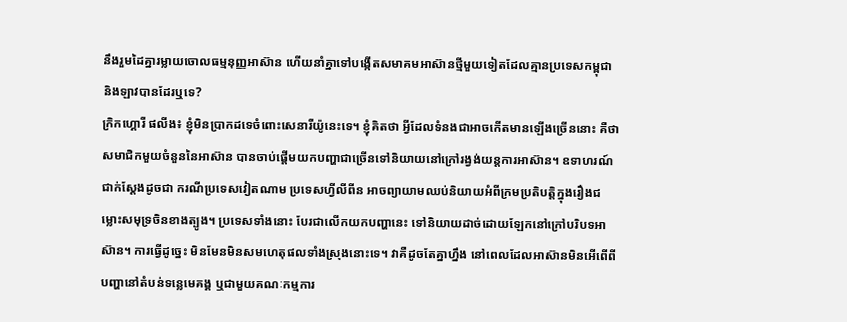នឹងរួមដៃគ្នារម្លាយចោលធម្មនុញ្ញអាស៊ាន ហើយនាំគ្នាទៅបង្កើតសមាគមអាស៊ានថ្មីមួយទៀតដែលគ្មានប្រទេសកម្ពុជា និងឡាវបានដែរឬទេ?
ក្រិកហ្គោរី ផលីង៖ ខ្ញុំមិនប្រាកដទេចំពោះសេនារីយ៉ូនេះទេ។ ខ្ញុំគិតថា អ្វីដែលទំនងជាអាចកើតមានឡើងច្រើននោះ គឺថា សមាជិកមួយចំនួននៃអាស៊ាន បានចាប់ផ្តើមយកបញ្ហាជាច្រើនទៅនិយាយនៅក្រៅរង្វង់យន្តការអាស៊ាន។ ឧទាហរណ៍ជាក់ស្ដែងដូចជា ករណីប្រទេសវៀតណាម ប្រទេសហ្វីលីពីន អាចព្យាយាមឈប់និយាយអំពីក្រមប្រតិបត្តិក្នុងរឿងជម្លោះសមុទ្រចិនខាងត្បូង។ ប្រទេសទាំងនោះ បែរជាលើកយកបញ្ហានេះ ទៅនិយាយដាច់ដោយឡែកនៅក្រៅបរិបទអាស៊ាន។ ការធ្វើដូច្នេះ មិនមែនមិនសមហេតុផលទាំងស្រុងនោះទេ។ វាគឺដូចតែគ្នាហ្នឹង នៅពេលដែលអាស៊ានមិនអើពើពីបញ្ហានៅតំបន់ទន្លេមេគង្គ ឬជាមួយគណៈកម្មការ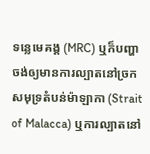ទន្លេមេគង្គ (MRC) ឬក៏បញ្ហាចង់ឲ្យមានការល្បាតនៅច្រកសមុទ្រតំបន់ម៉ាឡាកា (Strait of Malacca) ឬការល្បាតនៅ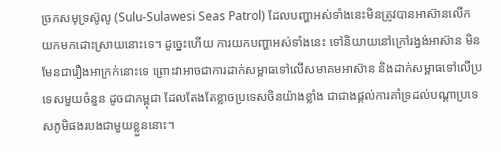ច្រកសមុទ្រស៊ូលូ (Sulu-Sulawesi Seas Patrol) ដែលបញ្ហាអស់ទាំងនេះមិនត្រូវបានអាស៊ានលើកយកមកដោះស្រាយនោះទេ។ ដូច្នេះហើយ ការយកបញ្ហាអស់ទាំងនេះ ទៅនិយាយនៅក្រៅរង្វង់អាស៊ាន មិនមែនជារឿងអាក្រក់នោះទេ ព្រោះវាអាចជាការដាក់សម្ពាធទៅលើសមាគមអាស៊ាន និងដាក់សម្ពាធទៅលើប្រទេសមួយចំនួន ដូចជាកម្ពុជា ដែលតែងតែខ្លាចប្រទេសចិនយ៉ាងខ្លាំង ជាជាងផ្តល់ការគាំទ្រដល់បណ្ដាប្រទេសភូមិផងរបងជាមួយខ្លួននោះ។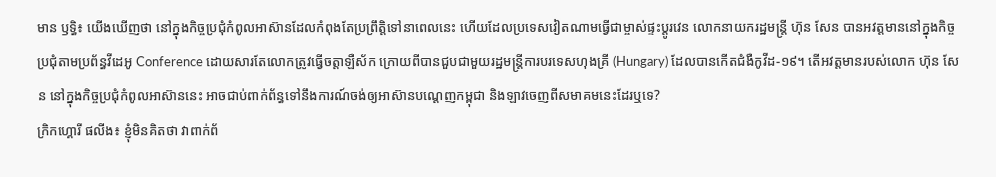មាន ឫទ្ធិ៖ យើងឃើញថា នៅក្នុងកិច្ចប្រជុំកំពូលអាស៊ានដែលកំពុងតែប្រព្រឹត្តិទៅនាពេលនេះ ហើយដែលប្រទេសវៀតណាមធ្វើជាម្ចាស់ផ្ទះប្តូរវេន លោកនាយករដ្ឋមន្ត្រី ហ៊ុន សែន បានអវត្តមាននៅក្នុងកិច្ចប្រជុំតាមប្រព័ន្ធវីដេអូ Conference ដោយសារតែលោកត្រូវធ្វើចត្តាឡឺស័ក ក្រោយពីបានជួបជាមួយរដ្ឋមន្ត្រីការបរទេសហុងគ្រី (Hungary) ដែលបានកើតជំងឺកូវីដ-១៩។ តើអវត្តមានរបស់លោក ហ៊ុន សែន នៅក្នុងកិច្ចប្រជុំកំពូលអាស៊ាននេះ អាចជាប់ពាក់ព័ន្ធទៅនឹងការណ៍ចង់ឲ្យអាស៊ានបណ្ដេញកម្ពុជា និងឡាវចេញពីសមាគមនេះដែរឬទេ?
ក្រិកហ្គោរី ផលីង៖ ខ្ញុំមិនគិតថា វាពាក់ព័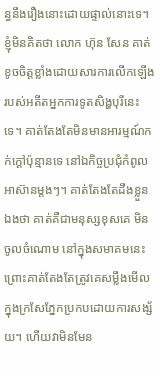ន្ធនឹងរឿងនោះដោយផ្ទាល់នោះទេ។ ខ្ញុំមិនគិតថា លោក ហ៊ុន សែន គាត់ខូចចិត្តខ្លាំងដោយសារការលើកឡើងរបស់អតីតអ្នកការទូតសិង្ហបុរីនេះទេ។ គាត់តែងតែមិនមានអារម្មណ៍កក់ក្ដៅប៉ុន្មានទេ នៅឯកិច្ចប្រជុំកំពូលអាស៊ានម្តងៗ។ គាត់តែងតែដឹងខ្លួនឯងថា គាត់គឺជាមនុស្សខុសគេ មិនចូលចំណោម នៅក្នុងសមាគមនេះ ព្រោះគាត់តែងតែត្រូវគេសម្លឹងមើលក្នុងក្រសែភ្នែកប្រកបដោយការសង្ស័យ។ ហើយវាមិនមែន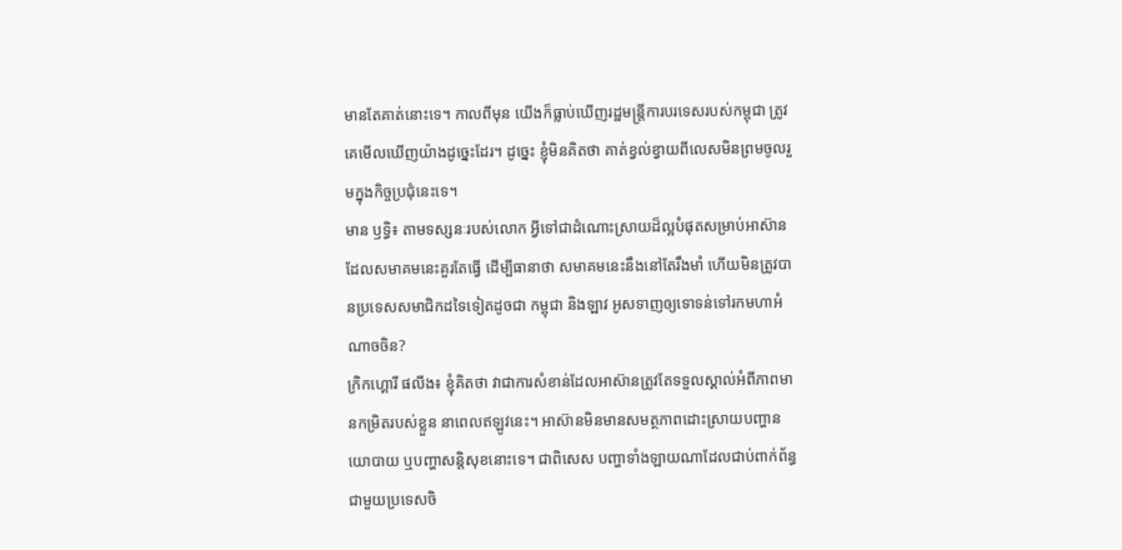មានតែគាត់នោះទេ។ កាលពីមុន យើងក៏ធ្លាប់ឃើញរដ្ឋមន្ត្រីការបរទេសរបស់កម្ពុជា ត្រូវគេមើលឃើញយ៉ាងដូច្នេះដែរ។ ដូច្នេះ ខ្ញុំមិនគិតថា គាត់ខ្វល់ខ្វាយពីលេសមិនព្រមចូលរួមក្នុងកិច្ចប្រជុំនេះទេ។
មាន ឫទ្ធិ៖ តាមទស្សនៈរបស់លោក អ្វីទៅជាដំណោះស្រាយដ៏ល្អបំផុតសម្រាប់អាស៊ាន ដែលសមាគមនេះគួរតែធ្វើ ដើម្បីធានាថា សមាគមនេះនឹងនៅតែរឹងមាំ ហើយមិនត្រូវបានប្រទេសសមាជិកដទៃទៀតដូចជា កម្ពុជា និងឡាវ អូសទាញឲ្យទោទន់ទៅរកមហាអំណាចចិន?
ក្រិកហ្គោរី ផលីង៖ ខ្ញុំគិតថា វាជាការសំខាន់ដែលអាស៊ានត្រូវតែទទួលស្គាល់អំពីភាពមានកម្រិតរបស់ខ្លួន នាពេលឥឡូវនេះ។ អាស៊ានមិនមានសមត្ថភាពដោះស្រាយបញ្ហានយោបាយ ឬបញ្ហាសន្តិសុខនោះទេ។ ជាពិសេស បញ្ហាទាំងឡាយណាដែលជាប់ពាក់ព័ន្ធជាមួយប្រទេសចិ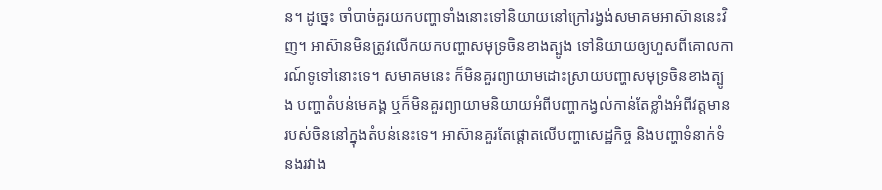ន។ ដូច្នេះ ចាំបាច់គួរយកបញ្ហាទាំងនោះទៅនិយាយនៅក្រៅរង្វង់សមាគមអាស៊ាននេះវិញ។ អាស៊ានមិនត្រូវលើកយកបញ្ហាសមុទ្រចិនខាងត្បូង ទៅនិយាយឲ្យហួសពីគោលការណ៍ទូទៅនោះទេ។ សមាគមនេះ ក៏មិនគួរព្យាយាមដោះស្រាយបញ្ហាសមុទ្រចិនខាងត្បូង បញ្ហាតំបន់មេគង្គ ឬក៏មិនគួរព្យាយាមនិយាយអំពីបញ្ហាកង្វល់កាន់តែខ្លាំងអំពីវត្តមានរបស់ចិននៅក្នុងតំបន់នេះទេ។ អាស៊ានគួរតែផ្ដោតលើបញ្ហាសេដ្ឋកិច្ច និងបញ្ហាទំនាក់ទំនងរវាង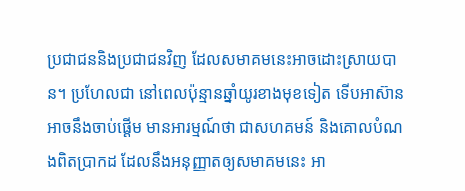ប្រជាជននិងប្រជាជនវិញ ដែលសមាគមនេះអាចដោះស្រាយបាន។ ប្រហែលជា នៅពេលប៉ុន្មានឆ្នាំយូរខាងមុខទៀត ទើបអាស៊ានអាចនឹងចាប់ផ្ដើម មានអារម្មណ៍ថា ជាសហគមន៍ និងគោលបំណងពិតប្រាកដ ដែលនឹងអនុញ្ញាតឲ្យសមាគមនេះ អា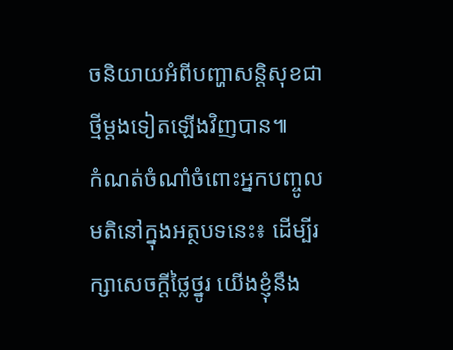ចនិយាយអំពីបញ្ហាសន្តិសុខជាថ្មីម្តងទៀតឡើងវិញបាន៕
កំណត់ចំណាំចំពោះអ្នកបញ្ចូលមតិនៅក្នុងអត្ថបទនេះ៖ ដើម្បីរក្សាសេចក្ដីថ្លៃថ្នូរ យើងខ្ញុំនឹង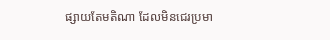ផ្សាយតែមតិណា ដែលមិនជេរប្រមា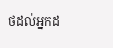ថដល់អ្នកដ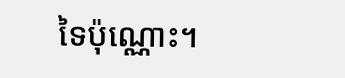ទៃប៉ុណ្ណោះ។